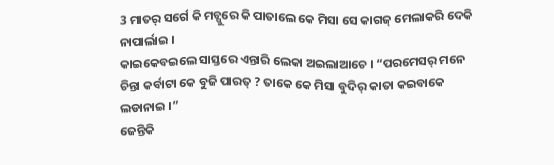3 ମାତର୍ ସର୍ଗେ କି ମଚ୍ପୁରେ କି ପାତାଲେ କେ ମିସା ସେ କାଗଜ୍ ମେଲାକରି ଦେକି ନାପାର୍ଲାଇ ।
କାଇକେବଇଲେ ସାସ୍ତରେ ଏନ୍ତାରି ଲେକା ଅଇଲାଆଚେ । “ପରମେସର୍ ମନେ ଚିନ୍ତା କର୍ବାଟା କେ ବୁଜି ପାରତ୍ ? ତାକେ କେ ମିସା ବୁଦିର୍ କାତା କଇବାକେ ଲଡାନାଇ ।”
ଜେନ୍ତିକି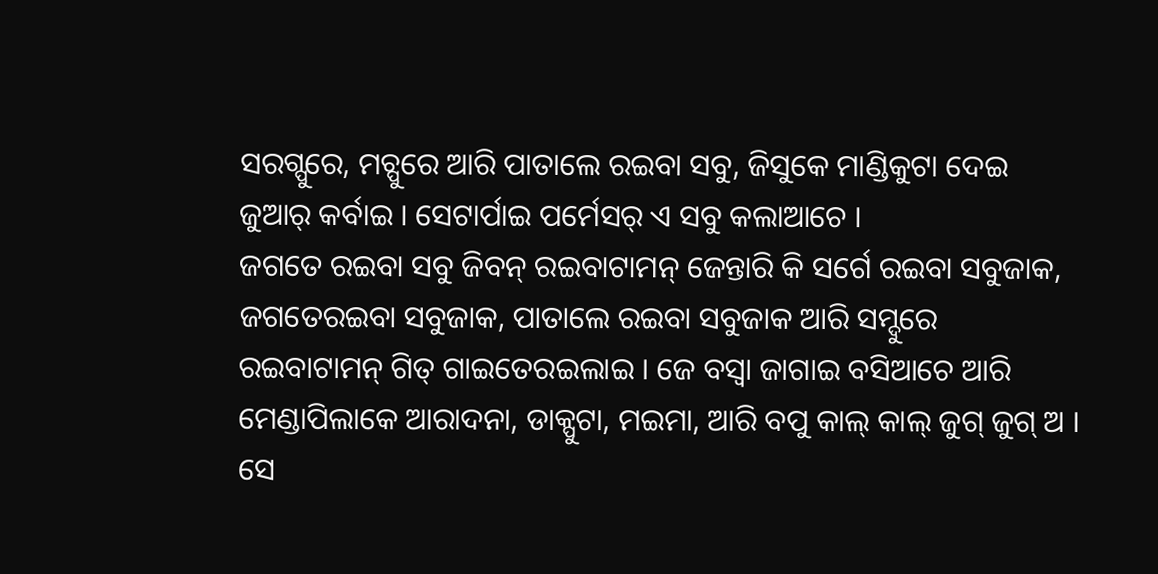ସରଗ୍ପୁରେ, ମଚ୍ପୁରେ ଆରି ପାତାଲେ ରଇବା ସବୁ, ଜିସୁକେ ମାଣ୍ଡିକୁଟା ଦେଇ ଜୁଆର୍ କର୍ବାଇ । ସେଟାର୍ପାଇ ପର୍ମେସର୍ ଏ ସବୁ କଲାଆଚେ ।
ଜଗତେ ରଇବା ସବୁ ଜିବନ୍ ରଇବାଟାମନ୍ ଜେନ୍ତାରି କି ସର୍ଗେ ରଇବା ସବୁଜାକ, ଜଗତେରଇବା ସବୁଜାକ, ପାତାଲେ ରଇବା ସବୁଜାକ ଆରି ସମ୍ଦୁରେ ରଇବାଟାମନ୍ ଗିତ୍ ଗାଇତେରଇଲାଇ । ଜେ ବସ୍ବା ଜାଗାଇ ବସିଆଚେ ଆରି ମେଣ୍ଡାପିଲାକେ ଆରାଦନା, ଡାକ୍ପୁଟା, ମଇମା, ଆରି ବପୁ କାଲ୍ କାଲ୍ ଜୁଗ୍ ଜୁଗ୍ ଅ ।
ସେ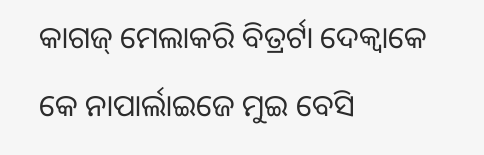କାଗଜ୍ ମେଲାକରି ବିତ୍ରର୍ଟା ଦେକ୍ବାକେ କେ ନାପାର୍ଲାଇଜେ ମୁଇ ବେସି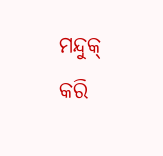ମନ୍ଦୁକ୍ କରି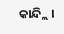କାନ୍ଦ୍ଲି ।